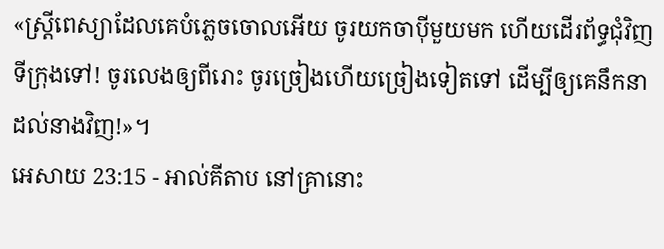«ស្ត្រីពេស្យាដែលគេបំភ្លេចចោលអើយ ចូរយកចាប៉ីមួយមក ហើយដើរព័ទ្ធជុំវិញទីក្រុងទៅ! ចូរលេងឲ្យពីរោះ ចូរច្រៀងហើយច្រៀងទៀតទៅ ដើម្បីឲ្យគេនឹកនាដល់នាងវិញ!»។
អេសាយ 23:15 - អាល់គីតាប នៅគ្រានោះ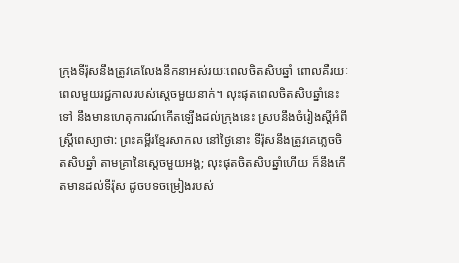ក្រុងទីរ៉ុសនឹងត្រូវគេលែងនឹកនាអស់រយៈពេលចិតសិបឆ្នាំ ពោលគឺរយៈពេលមួយរជ្ជកាលរបស់ស្ដេចមួយនាក់។ លុះផុតពេលចិតសិបឆ្នាំនេះទៅ នឹងមានហេតុការណ៍កើតឡើងដល់ក្រុងនេះ ស្របនឹងចំរៀងស្ដីអំពីស្ត្រីពេស្យាថា: ព្រះគម្ពីរខ្មែរសាកល នៅថ្ងៃនោះ ទីរ៉ុសនឹងត្រូវគេភ្លេចចិតសិបឆ្នាំ តាមគ្រានៃស្ដេចមួយអង្គ; លុះផុតចិតសិបឆ្នាំហើយ ក៏នឹងកើតមានដល់ទីរ៉ុស ដូចបទចម្រៀងរបស់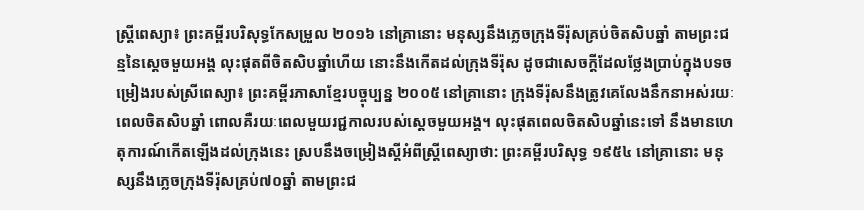ស្ត្រីពេស្យា៖ ព្រះគម្ពីរបរិសុទ្ធកែសម្រួល ២០១៦ នៅគ្រានោះ មនុស្សនឹងភ្លេចក្រុងទីរ៉ុសគ្រប់ចិតសិបឆ្នាំ តាមព្រះជន្មនៃស្តេចមួយអង្គ លុះផុតពីចិតសិបឆ្នាំហើយ នោះនឹងកើតដល់ក្រុងទីរ៉ុស ដូចជាសេចក្ដីដែលថ្លែងប្រាប់ក្នុងបទចម្រៀងរបស់ស្រីពេស្យា៖ ព្រះគម្ពីរភាសាខ្មែរបច្ចុប្បន្ន ២០០៥ នៅគ្រានោះ ក្រុងទីរ៉ុសនឹងត្រូវគេលែងនឹកនាអស់រយៈពេលចិតសិបឆ្នាំ ពោលគឺរយៈពេលមួយរជ្ជកាលរបស់ស្ដេចមួយអង្គ។ លុះផុតពេលចិតសិបឆ្នាំនេះទៅ នឹងមានហេតុការណ៍កើតឡើងដល់ក្រុងនេះ ស្របនឹងចម្រៀងស្ដីអំពីស្ត្រីពេស្យាថា: ព្រះគម្ពីរបរិសុទ្ធ ១៩៥៤ នៅគ្រានោះ មនុស្សនឹងភ្លេចក្រុងទីរ៉ុសគ្រប់៧០ឆ្នាំ តាមព្រះជ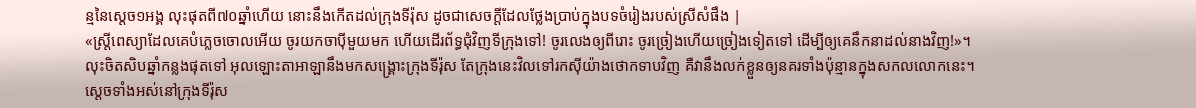ន្មនៃស្តេច១អង្គ លុះផុតពី៧០ឆ្នាំហើយ នោះនឹងកើតដល់ក្រុងទីរ៉ុស ដូចជាសេចក្ដីដែលថ្លែងប្រាប់ក្នុងបទចំរៀងរបស់ស្រីសំផឹង |
«ស្ត្រីពេស្យាដែលគេបំភ្លេចចោលអើយ ចូរយកចាប៉ីមួយមក ហើយដើរព័ទ្ធជុំវិញទីក្រុងទៅ! ចូរលេងឲ្យពីរោះ ចូរច្រៀងហើយច្រៀងទៀតទៅ ដើម្បីឲ្យគេនឹកនាដល់នាងវិញ!»។
លុះចិតសិបឆ្នាំកន្លងផុតទៅ អុលឡោះតាអាឡានឹងមកសង្គ្រោះក្រុងទីរ៉ុស តែក្រុងនេះវិលទៅរកស៊ីយ៉ាងថោកទាបវិញ គឺវានឹងលក់ខ្លួនឲ្យនគរទាំងប៉ុន្មានក្នុងសកលលោកនេះ។
ស្ដេចទាំងអស់នៅក្រុងទីរ៉ុស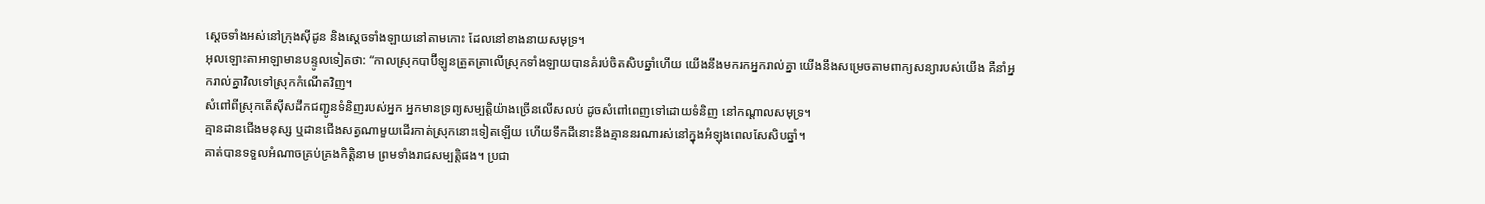ស្ដេចទាំងអស់នៅក្រុងស៊ីដូន និងស្ដេចទាំងឡាយនៅតាមកោះ ដែលនៅខាងនាយសមុទ្រ។
អុលឡោះតាអាឡាមានបន្ទូលទៀតថា: “កាលស្រុកបាប៊ីឡូនត្រួតត្រាលើស្រុកទាំងឡាយបានគំរប់ចិតសិបឆ្នាំហើយ យើងនឹងមករកអ្នករាល់គ្នា យើងនឹងសម្រេចតាមពាក្យសន្យារបស់យើង គឺនាំអ្នករាល់គ្នាវិលទៅស្រុកកំណើតវិញ។
សំពៅពីស្រុកតើស៊ីសដឹកជញ្ជូនទំនិញរបស់អ្នក អ្នកមានទ្រព្យសម្បត្តិយ៉ាងច្រើនលើសលប់ ដូចសំពៅពេញទៅដោយទំនិញ នៅកណ្ដាលសមុទ្រ។
គ្មានដានជើងមនុស្ស ឬដានជើងសត្វណាមួយដើរកាត់ស្រុកនោះទៀតឡើយ ហើយទឹកដីនោះនឹងគ្មាននរណារស់នៅក្នុងអំឡុងពេលសែសិបឆ្នាំ។
គាត់បានទទួលអំណាចគ្រប់គ្រងកិត្តិនាម ព្រមទាំងរាជសម្បត្តិផង។ ប្រជា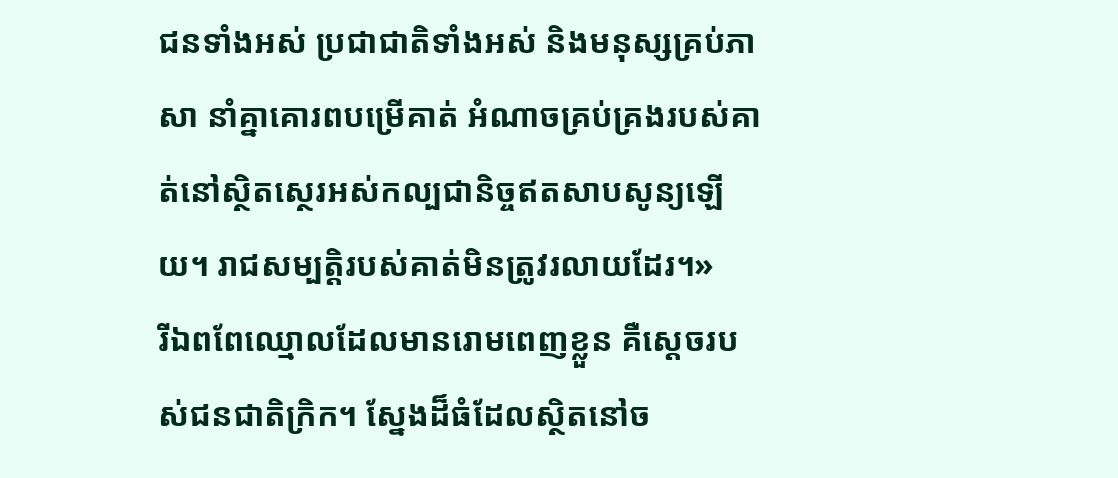ជនទាំងអស់ ប្រជាជាតិទាំងអស់ និងមនុស្សគ្រប់ភាសា នាំគ្នាគោរពបម្រើគាត់ អំណាចគ្រប់គ្រងរបស់គាត់នៅស្ថិតស្ថេរអស់កល្បជានិច្ចឥតសាបសូន្យឡើយ។ រាជសម្បត្តិរបស់គាត់មិនត្រូវរលាយដែរ។»
រីឯពពែឈ្មោលដែលមានរោមពេញខ្លួន គឺស្ដេចរបស់ជនជាតិក្រិក។ ស្នែងដ៏ធំដែលស្ថិតនៅច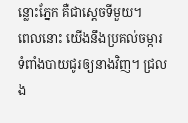ន្លោះភ្នែក គឺជាស្ដេចទីមួយ។
ពេលនោះ យើងនឹងប្រគល់ចម្ការ ទំពាំងបាយជូរឲ្យនាងវិញ។ ជ្រលង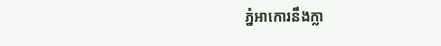ភ្នំអាកោរនឹងក្លា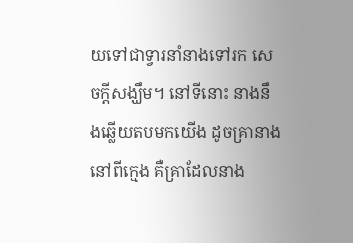យទៅជាទ្វារនាំនាងទៅរក សេចក្ដីសង្ឃឹម។ នៅទីនោះ នាងនឹងឆ្លើយតបមកយើង ដូចគ្រានាងនៅពីក្មេង គឺគ្រាដែលនាង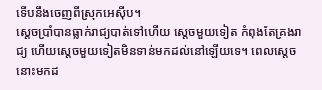ទើបនឹងចេញពីស្រុកអេស៊ីប។
ស្ដេចប្រាំបានធ្លាក់រាជ្យបាត់ទៅហើយ ស្តេចមួយទៀត កំពុងតែគ្រងរាជ្យ ហើយស្តេចមួយទៀតមិនទាន់មកដល់នៅឡើយទេ។ ពេលស្ដេចនោះមកដ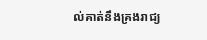ល់គាត់នឹងគ្រងរាជ្យ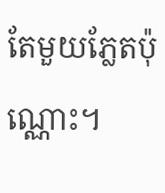តែមួយភ្លែតប៉ុណ្ណោះ។